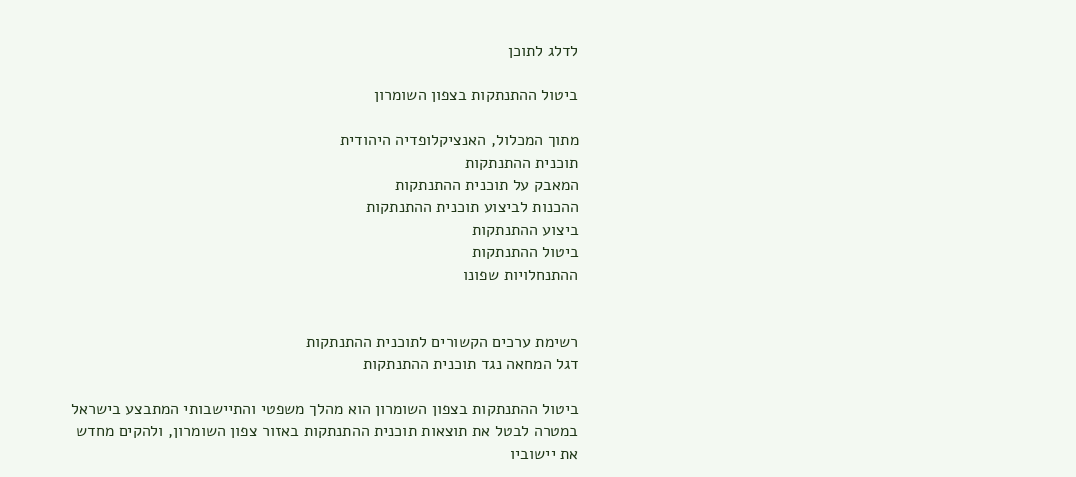לדלג לתוכן

ביטול ההתנתקות בצפון השומרון

מתוך המכלול, האנציקלופדיה היהודית
תוכנית ההתנתקות
המאבק על תוכנית ההתנתקות
ההכנות לביצוע תוכנית ההתנתקות
ביצוע ההתנתקות
ביטול ההתנתקות
ההתנחלויות שפונו


רשימת ערכים הקשורים לתוכנית ההתנתקות
דגל המחאה נגד תוכנית ההתנתקות

ביטול ההתנתקות בצפון השומרון הוא מהלך משפטי והתיישבותי המתבצע בישראל במטרה לבטל את תוצאות תוכנית ההתנתקות באזור צפון השומרון, ולהקים מחדש את יישוביו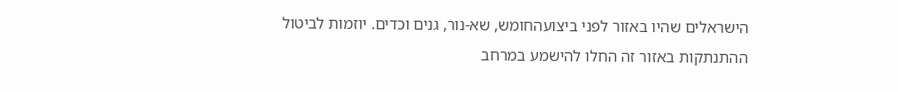הישראלים שהיו באזור לפני ביצועהחומש, שא-נור, גנים וכדים. יוזמות לביטול ההתנתקות באזור זה החלו להישמע במרחב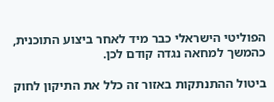הפוליטי הישראלי כבר מיד לאחר ביצוע התוכנית, כהמשך למחאה נגדה קודם לכן.

ביטול ההתנתקות באזור זה כלל את התיקון לחוק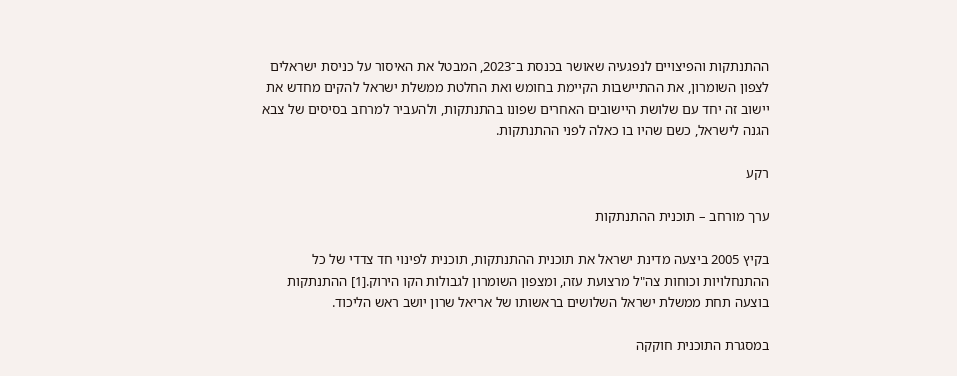ההתנתקות והפיצויים לנפגעיה שאושר בכנסת ב־2023, המבטל את האיסור על כניסת ישראלים לצפון השומרון, את ההתיישבות הקיימת בחומש ואת החלטת ממשלת ישראל להקים מחדש את יישוב זה יחד עם שלושת היישובים האחרים שפונו בהתנתקות, ולהעביר למרחב בסיסים של צבא הגנה לישראל, כשם שהיו בו כאלה לפני ההתנתקות.

רקע

ערך מורחב – תוכנית ההתנתקות

בקיץ 2005 ביצעה מדינת ישראל את תוכנית ההתנתקות, תוכנית לפינוי חד צדדי של כל ההתנחלויות וכוחות צה"ל מרצועת עזה, ומצפון השומרון לגבולות הקו הירוק.[1] ההתנתקות בוצעה תחת ממשלת ישראל השלושים בראשותו של אריאל שרון יושב ראש הליכוד.

במסגרת התוכנית חוקקה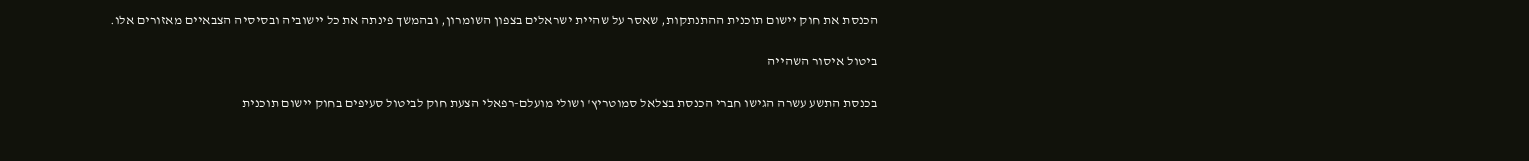הכנסת את חוק יישום תוכנית ההתנתקות, שאסר על שהיית ישראלים בצפון השומרון, ובהמשך פינתה את כל יישוביה ובסיסיה הצבאיים מאזורים אלו.

ביטול איסור השהייה

בכנסת התשע עשרה הגישו חברי הכנסת בצלאל סמוטריץ' ושולי מועלם-רפאלי הצעת חוק לביטול סעיפים בחוק יישום תוכנית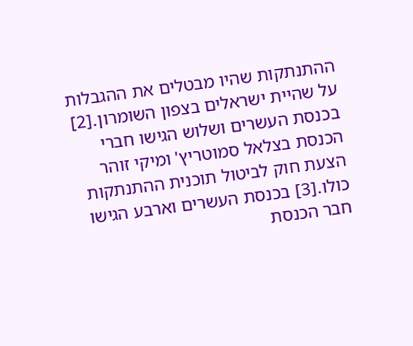ההתנתקות שהיו מבטלים את ההגבלות על שהיית ישראלים בצפון השומרון.[2] בכנסת העשרים ושלוש הגישו חברי הכנסת בצלאל סמוטריץ' ומיקי זוהר הצעת חוק לביטול תוכנית ההתנתקות כולו.[3] בכנסת העשרים וארבע הגישו חבר הכנסת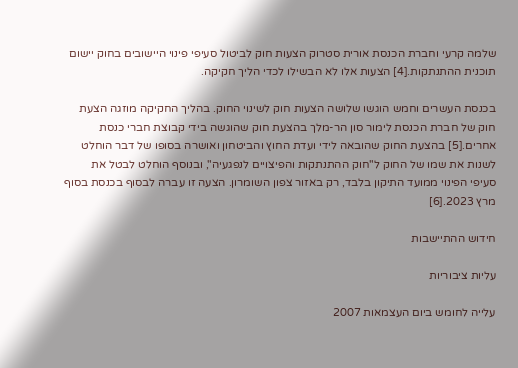שלמה קרעי וחברת הכנסת אורית סטרוק הצעות חוק לביטול סעיפי פינוי היישובים בחוק יישום תוכנית ההתנתקות.[4] הצעות אלו לא הבשילו לכדי הליך חקיקה.

בכנסת העשרים וחמש הוגשו שלושה הצעות חוק לשינוי החוק. בהליך החקיקה מוזגה הצעת חוק של חברת הכנסת לימור סון הר-מלך בהצעת חוק שהוגשה בידי קבוצת חברי כנסת אחרים.[5] בהצעת החוק שהובאה לידי ועדת החוץ והביטחון ואושרה בסופו של דבר הוחלט לשנות את שמו של החוק ל"חוק ההתנתקות והפיצויים לנפגעיה", ובנוסף הוחלט לבטל את סעיפי הפינוי ממועד התיקון בלבד, רק באזור צפון השומרון. הצעה זו עברה לבסוף בכנסת בסוף מרץ 2023.[6]

חידוש ההתיישבות

עליות ציבוריות

עלייה לחומש ביום העצמאות 2007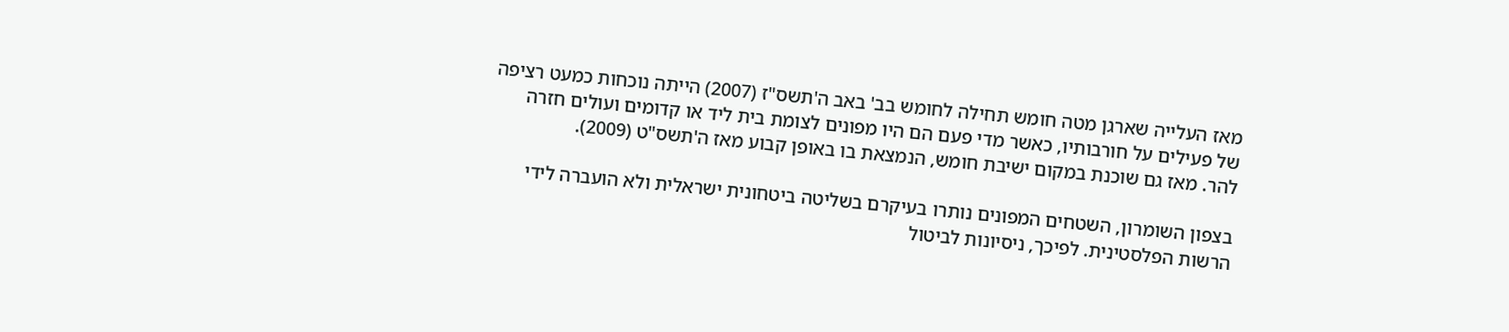מאז העלייה שארגן מטה חומש תחילה לחומש בב' באב ה'תשס"ז (2007) הייתה נוכחות כמעט רציפה של פעילים על חורבותיו, כאשר מדי פעם הם היו מפונים לצומת בית ליד או קדומים ועולים חזרה להר. מאז גם שוכנת במקום ישיבת חומש, הנמצאת בו באופן קבוע מאז ה'תשס"ט (2009).

בצפון השומרון, השטחים המפונים נותרו בעיקרם בשליטה ביטחונית ישראלית ולא הועברה לידי הרשות הפלסטינית. לפיכך, ניסיונות לביטול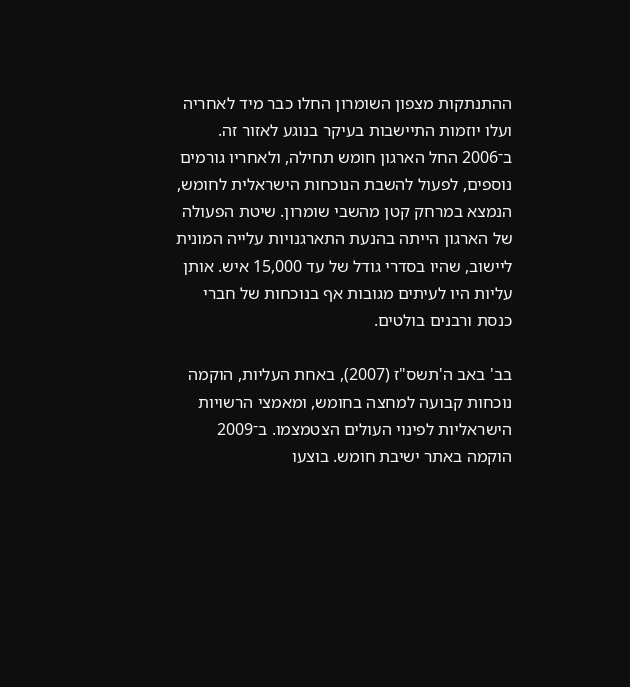ההתנתקות מצפון השומרון החלו כבר מיד לאחריה ועלו יוזמות התיישבות בעיקר בנוגע לאזור זה. ב־2006 החל הארגון חומש תחילה, ולאחריו גורמים נוספים, לפעול להשבת הנוכחות הישראלית לחומש, הנמצא במרחק קטן מהשבי שומרון. שיטת הפעולה של הארגון הייתה בהנעת התארגנויות עלייה המונית ליישוב, שהיו בסדרי גודל של עד 15,000 איש. אותן עליות היו לעיתים מגובות אף בנוכחות של חברי כנסת ורבנים בולטים.

בב' באב ה'תשס"ז (2007), באחת העליות, הוקמה נוכחות קבועה למחצה בחומש, ומאמצי הרשויות הישראליות לפינוי העולים הצטמצמו. ב־2009 הוקמה באתר ישיבת חומש. בוצעו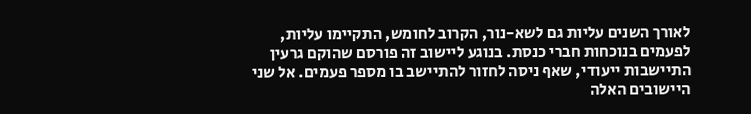לאורך השנים עליות גם לשא-נור, הקרוב לחומש, התקיימו עליות, לפעמים בנוכחות חברי כנסת. בנוגע ליישוב זה פורסם שהוקם גרעין התיישבות ייעודי, שאף ניסה לחזור להתיישב בו מספר פעמים. אל שני היישובים האלה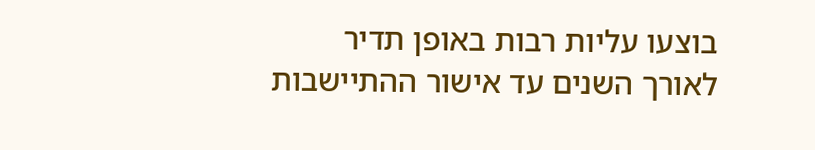בוצעו עליות רבות באופן תדיר לאורך השנים עד אישור ההתיישבות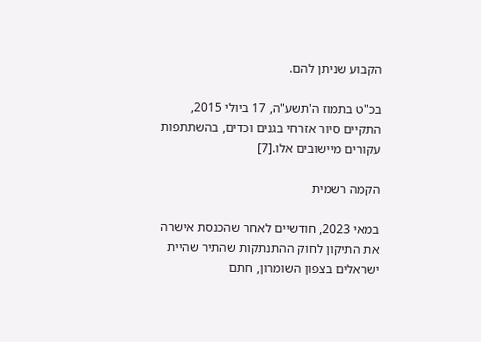הקבוע שניתן להם.

בכ"ט בתמוז ה'תשע"ה, 17 ביולי 2015, התקיים סיור אזרחי בגנים וכדים, בהשתתפות עקורים מיישובים אלו.[7]

הקמה רשמית

במאי 2023, חודשיים לאחר שהכנסת אישרה את התיקון לחוק ההתנתקות שהתיר שהיית ישראלים בצפון השומרון, חתם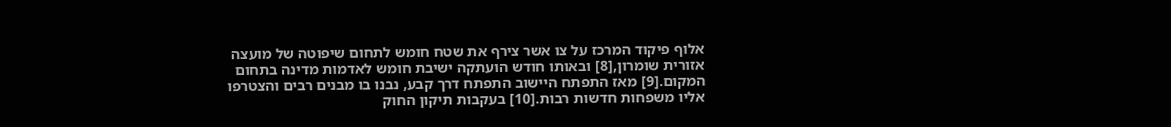אלוף פיקוד המרכז על צו אשר צירף את שטח חומש לתחום שיפוטה של מועצה אזורית שומרון,[8] ובאותו חודש הועתקה ישיבת חומש לאדמות מדינה בתחום המקום.[9] מאז התפתח היישוב התפתח דרך קבע, נבנו בו מבנים רבים והצטרפו אליו משפחות חדשות רבות.[10] בעקבות תיקון החוק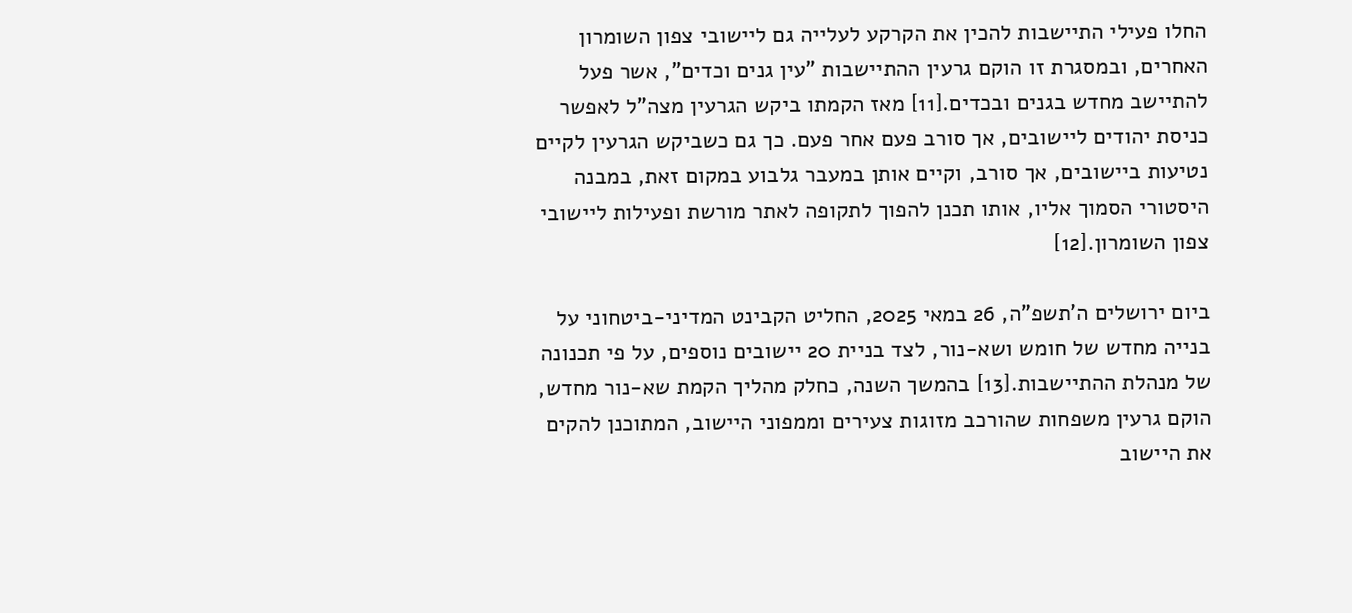החלו פעילי התיישבות להכין את הקרקע לעלייה גם ליישובי צפון השומרון האחרים, ובמסגרת זו הוקם גרעין ההתיישבות "עין גנים וכדים", אשר פעל להתיישב מחדש בגנים ובכדים.[11] מאז הקמתו ביקש הגרעין מצה"ל לאפשר כניסת יהודים ליישובים, אך סורב פעם אחר פעם. כך גם כשביקש הגרעין לקיים נטיעות ביישובים, אך סורב, וקיים אותן במעבר גלבוע במקום זאת, במבנה היסטורי הסמוך אליו, אותו תכנן להפוך לתקופה לאתר מורשת ופעילות ליישובי צפון השומרון.[12]

ביום ירושלים ה'תשפ"ה, 26 במאי 2025, החליט הקבינט המדיני-ביטחוני על בנייה מחדש של חומש ושא-נור, לצד בניית 20 יישובים נוספים, על פי תכנונה של מנהלת ההתיישבות.[13] בהמשך השנה, כחלק מהליך הקמת שא-נור מחדש, הוקם גרעין משפחות שהורכב מזוגות צעירים וממפוני היישוב, המתוכנן להקים את היישוב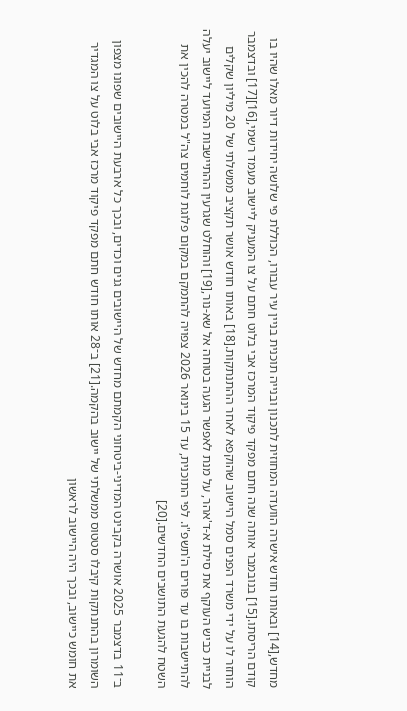מחדש,[14] ובאותו חודש אישרה הוועדה המחוזית לתכנון ובנייה תוכנית בניין עיר עבורו, הכוללת פי שלושה יחידות דיור מאלו שהיו בו קודם הריסתו.[15] בנובמבר אותה שנה חתם מפקד פיקוד המרכז אבי בלוט חתם על צו המעניק ליישוב מעמד רשמי,[16][17] ובדצמבר הוחזר לו על ידי משרד הפנים סמל היישוב שהוקפא לאחר ההתנתקות.[18] באותו חודש אושר תקציב ממשלתי של 20 מיליון שקלים לבניית כביש העוקף את סילת א-ד'אהר, על מנת לאפשר הגעה בטוחה אל שא-נור,[19] והוחלט שגרעין ההתיישבות המיועד ליישוב יעלה להתיישבות בו עד פורים ה'תשפ"ו. לפי התוכנית, עד 15 בינואר 2026 צפויה להתמקם במקום פלוגת לוחמים צה"ל במטרה להכין את השטח להגעת התושבים החדשים.[20]

ב־11 בדצמבר 2025 אושרה בקבינט המדיני-ביטחוני הקמתם מחדש של היישובים גנים וכדים, ובכך כל ארבעת היישובים שפונו מצפון השומרון בהתנתקות קיבלו סטטוס ממשלתי של יישוב בהקמה.[21] ב־28 אותו חודש חתם מפקד פיקוד מרכז אבי בלוט על צו המגדיר את חומש כיישוב, ובכך היה היישוב לראשון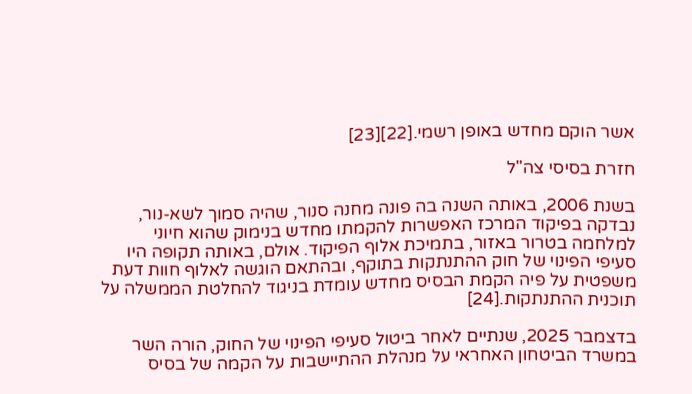אשר הוקם מחדש באופן רשמי.[22][23]

חזרת בסיסי צה"ל

בשנת 2006, באותה השנה בה פונה מחנה סנור, שהיה סמוך לשא-נור, נבדקה בפיקוד המרכז האפשרות להקמתו מחדש בנימוק שהוא חיוני למלחמה בטרור באזור, בתמיכת אלוף הפיקוד. אולם, באותה תקופה היו סעיפי הפינוי של חוק ההתנתקות בתוקף, ובהתאם הוגשה לאלוף חוות דעת משפטית על פיה הקמת הבסיס מחדש עומדת בניגוד להחלטת הממשלה על תוכנית ההתנתקות.[24]

בדצמבר 2025, שנתיים לאחר ביטול סעיפי הפינוי של החוק, הורה השר במשרד הביטחון האחראי על מנהלת ההתיישבות על הקמה של בסיס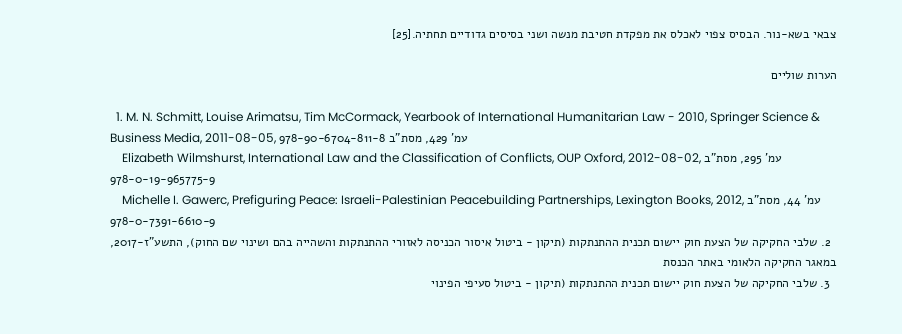צבאי בשא-נור. הבסיס צפוי לאכלס את מפקדת חטיבת מנשה ושני בסיסים גדודיים תחתיה.[25]

הערות שוליים

  1. M. N. Schmitt, Louise Arimatsu, Tim McCormack, Yearbook of International Humanitarian Law - 2010, Springer Science & Business Media, 2011-08-05, עמ' 429, מסת"ב 978-90-6704-811-8
    Elizabeth Wilmshurst, International Law and the Classification of Conflicts, OUP Oxford, 2012-08-02, עמ' 295, מסת"ב 978-0-19-965775-9
    Michelle I. Gawerc, Prefiguring Peace: Israeli-Palestinian Peacebuilding Partnerships, Lexington Books, 2012, עמ' 44, מסת"ב 978-0-7391-6610-9
  2. שלבי החקיקה של הצעת חוק יישום תכנית ההתנתקות (תיקון - ביטול איסור הכניסה לאזורי ההתנתקות והשהייה בהם ושינוי שם החוק), התשע"ז-2017, במאגר החקיקה הלאומי באתר הכנסת
  3. שלבי החקיקה של הצעת חוק יישום תכנית ההתנתקות (תיקון - ביטול סעיפי הפינוי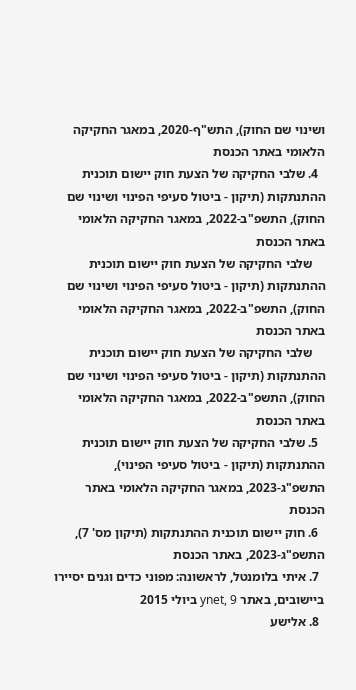ושינוי שם החוק), התש"ף-2020, במאגר החקיקה הלאומי באתר הכנסת
  4. שלבי החקיקה של הצעת חוק יישום תוכנית ההתנתקות (תיקון - ביטול סעיפי הפינוי ושינוי שם החוק), התשפ"ב-2022, במאגר החקיקה הלאומי באתר הכנסת
    שלבי החקיקה של הצעת חוק יישום תוכנית ההתנתקות (תיקון - ביטול סעיפי הפינוי ושינוי שם החוק), התשפ"ב-2022, במאגר החקיקה הלאומי באתר הכנסת
    שלבי החקיקה של הצעת חוק יישום תוכנית ההתנתקות (תיקון - ביטול סעיפי הפינוי ושינוי שם החוק), התשפ"ב-2022, במאגר החקיקה הלאומי באתר הכנסת
  5. שלבי החקיקה של הצעת חוק יישום תוכנית ההתנתקות (תיקון - ביטול סעיפי הפינוי), התשפ"ג-2023, במאגר החקיקה הלאומי באתר הכנסת
  6. חוק יישום תוכנית ההתנתקות (תיקון מס' 7), התשפ"ג-2023, באתר הכנסת
  7. איתי בלומנטל, לראשונה: מפוני כדים וגנים יסיירו ביישובים, באתר ynet, 9 ביולי 2015
  8. אלישע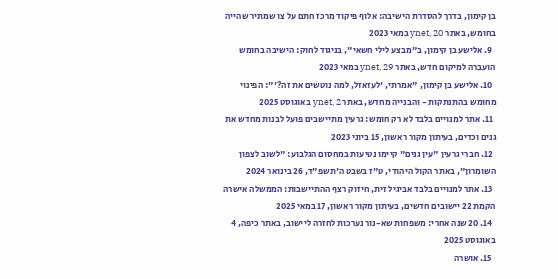בן קימון, בדרך להסדרת הישיבה: אלוף פיקוד מרכז חתם על צו שמתיר שהייה בחומש, באתר ynet, 20 במאי 2023
  9. אלישע בן קימון, ב"מבצע לילי חשאי", בניגוד לחוק: הישיבה בחומש הועברה למיקום חדש, באתר ynet, 29 במאי 2023
  10. אלישע בן קימון, "אמרתי, 'לעזאזל, למה נוטשים את זה?'": הפינוי מחומש בהתנתקות - והבנייה מחדש, באתר ynet, 2 באוגוסט 2025
  11. אתר למנויים בלבד לא רק חומש: גרעין מתיישבים פועל לבנות מחדש את גנים וכדים, בעיתון מקור ראשון, 15 ביוני 2023
  12. חברי גרעין "עין גנים" קיימו נטיעות במחסום הגלבוע: "לשוב לצפון השומרון", באתר הקול היהודי, ט"ז בשבט ה'תשפ"ד, 26 בינואר 2024
  13. אתר למנויים בלבד אביגיל זית, חיזוק רצף ההתיישבות: הממשלה אישרה הקמת 22 יישובים חדשים, בעיתון מקור ראשון, 17 במאי 2025
  14. 20 שנה אחרי: משפחות שא-נור נערכות לחזרה ליישוב, באתר כיפה, 4 באוגוסט 2025
  15. אושרה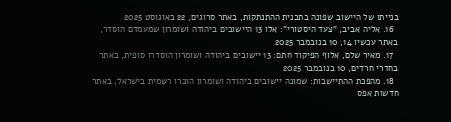בנייתו של היישוב שפונה בתכנית ההתנתקות, באתר סרוגים, 22 באוגוסט 2025
  16. אליה אביב, "צעד היסטורי": אלו 13 היישובים ביהודה ושומרון שמעמדם הוסדר, באתר עכשיו 14, 10 בנובמבר 2025
  17. מאיר שלם, אלוף הפיקוד חתם: 13 יישובים ביהודה ושומרון הוסדרו סופית, באתר בחדרי חרדים, 10 בנובמבר 2025
  18. מהפכת ההתיישבות: שמונה יישובים ביהודה ושומרון הוכרו רשמית בישראל, באתר חדשות אפס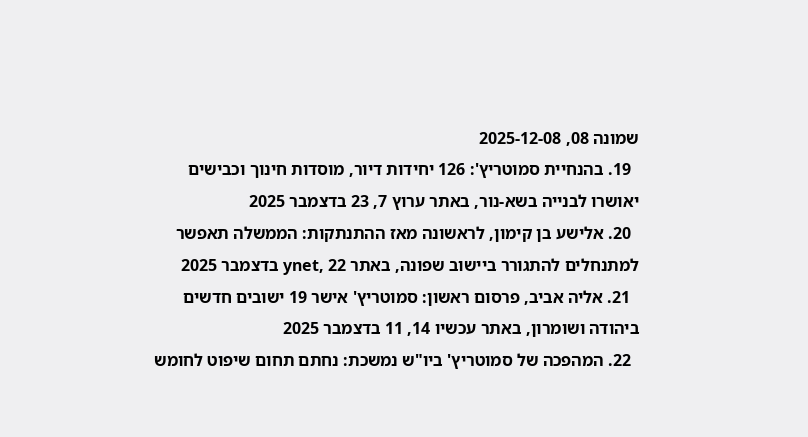שמונה 08, 2025-12-08
  19. בהנחיית סמוטריץ': 126 יחידות דיור, מוסדות חינוך וכבישים יאושרו לבנייה בשא-נור, באתר ערוץ 7, 23 בדצמבר 2025
  20. אלישע בן קימון, לראשונה מאז ההתנתקות: הממשלה תאפשר למתנחלים להתגורר ביישוב שפונה, באתר ynet, 22 בדצמבר 2025
  21. אליה אביב, פרסום ראשון: סמוטריץ' אישר 19 ישובים חדשים ביהודה ושומרון, באתר עכשיו 14, 11 בדצמבר 2025
  22. המהפכה של סמוטריץ' ביו"ש נמשכת: נחתם תחום שיפוט לחומש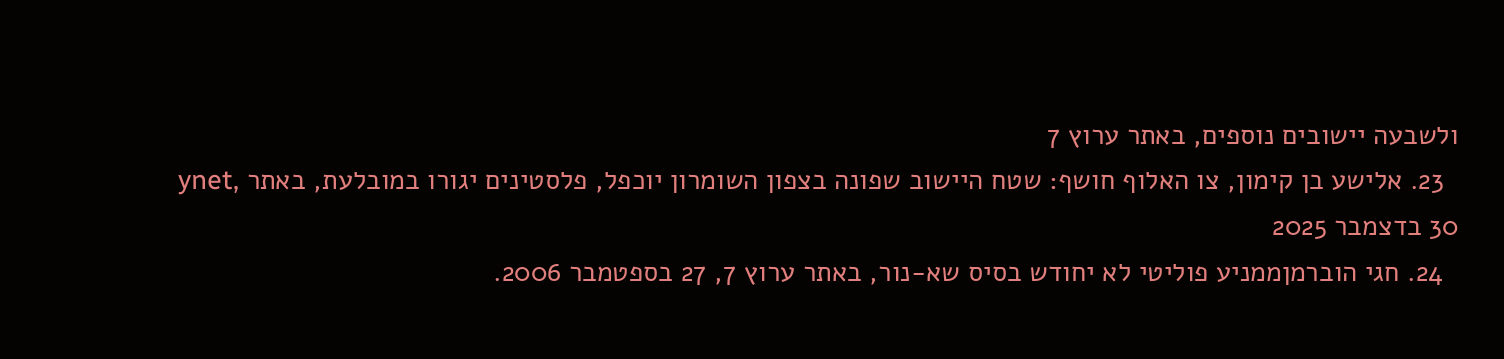ולשבעה יישובים נוספים, באתר ערוץ 7
  23. אלישע בן קימון, צו האלוף חושף: שטח היישוב שפונה בצפון השומרון יוכפל, פלסטינים יגורו במובלעת, באתר ynet, 30 בדצמבר 2025
  24. חגי הוברמןממניע פוליטי לא יחודש בסיס שא-נור, באתר ערוץ 7, 27 בספטמבר 2006.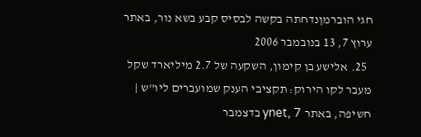חגי הוברמןנדחתה בקשה לבסיס קבע בשא נור, באתר ערוץ 7, 13 בנובמבר 2006
  25. אלישע בן קימון, השקעה של 2.7 מיליארד שקל מעבר לקו הירוק: תקציבי הענק שמועברים ליו"ש | חשיפה, באתר ynet, 7 בדצמבר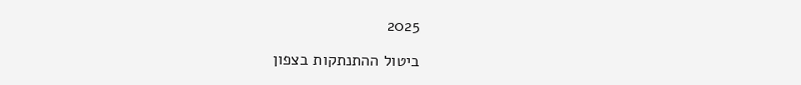2025

ביטול ההתנתקות בצפון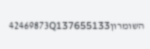השומרון42469873Q137655133